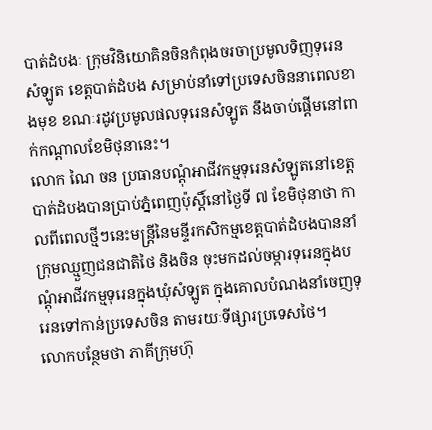បាត់ដំបងៈ ក្រុមវិនិយោគិនចិនកំពុងចរចាប្រមូលទិញទុរេនសំឡូត ខេត្តបាត់ដំបង សម្រាប់នាំទៅប្រទេសចិននាពេលខាងមុខ ខណៈរដូវប្រមូលផលទុរេនសំឡូត នឹងចាប់ផ្តើមនៅពាក់កណ្តាលខែមិថុនានេះ។
លោក ណៃ ចន ប្រធានបណ្តុំអាជីវកម្មទុរេនសំឡូតនៅខេត្តបាត់ដំបងបានប្រាប់ភ្នំពេញប៉ុស្តិ៍នៅថ្ងៃទី ៧ ខែមិថុនាថា កាលពីពេលថ្មីៗនេះមន្ត្រីនៃមន្ទីរកសិកម្មខេត្តបាត់ដំបងបាននាំក្រុមឈ្មួញជនជាតិថៃ និងចិន ចុះមកដល់ចម្ការទុរេនក្នុងបណ្តុំអាជីវកម្មទុរេនក្នុងឃុំសំឡូត ក្នុងគោលបំណងនាំចេញទុរេនទៅកាន់ប្រទេសចិន តាមរយៈទីផ្សារប្រទេសថៃ។
លោកបន្ថែមថា ភាគីក្រុមហ៊ុ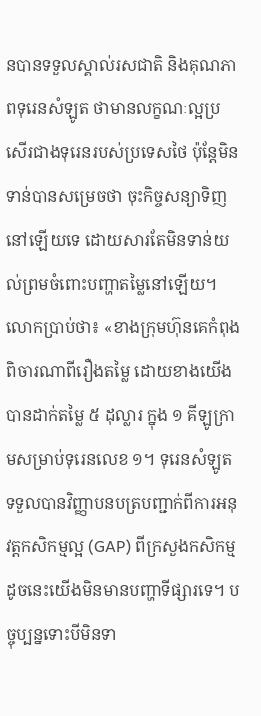នបានទទួលស្គាល់រសជាតិ និងគុណភាពទុរេនសំឡូត ថាមានលក្ខណៈល្អប្រសើរជាងទុរេនរបស់ប្រទេសថៃ ប៉ុន្តែមិនទាន់បានសម្រេចថា ចុះកិច្ចសន្យាទិញនៅឡើយទេ ដោយសារតែមិនទាន់យល់ព្រមចំពោះបញ្ហាតម្លៃនៅឡើយ។
លោកប្រាប់ថា៖ «ខាងក្រុមហ៊ុនគេកំពុងពិចារណាពីរឿងតម្លៃ ដោយខាងយើងបានដាក់តម្លៃ ៥ ដុល្លារ ក្នុង ១ គីឡូក្រាមសម្រាប់ទុរេនលេខ ១។ ទុរេនសំឡូតទទួលបានវិញ្ញាបនបត្របញ្ជាក់ពីការអនុវត្តកសិកម្មល្អ (GAP) ពីក្រសួងកសិកម្ម ដូចនេះយើងមិនមានបញ្ហាទីផ្សារទេ។ បច្ចុប្បន្នទោះបីមិនទា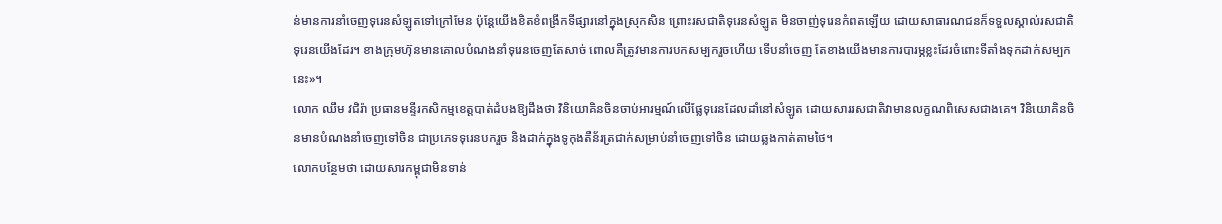ន់មានការនាំចេញទុរេនសំឡូតទៅក្រៅមែន ប៉ុន្តែយើងខិតខំពង្រីកទីផ្សារនៅក្នុងស្រុកសិន ព្រោះរសជាតិទុរេនសំឡូត មិនចាញ់ទុរេនកំពតឡើយ ដោយសាធារណជនក៏ទទួលស្គាល់រសជាតិទុរេនយើងដែរ។ ខាងក្រុមហ៊ុនមានគោលបំណងនាំទុរេនចេញតែសាច់ ពោលគឺត្រូវមានការបកសម្បករួចហើយ ទើបនាំចេញ តែខាងយើងមានការបារម្ភខ្លះដែរចំពោះទីតាំងទុកដាក់សម្បកនេះ»។
លោក ឈឹម វជិរ៉ា ប្រធានមន្ទីរកសិកម្មខេត្តបាត់ដំបងឱ្យដឹងថា វិនិយោគិនចិនចាប់អារម្មណ៍លើផ្លែទុរេនដែលដាំនៅសំឡូត ដោយសាររសជាតិវាមានលក្ខណពិសេសជាងគេ។ វិនិយោគិនចិនមានបំណងនាំចេញទៅចិន ជាប្រភេទទុរេនបករួច និងដាក់ក្នុងទូកុងតឺន័រត្រជាក់សម្រាប់នាំចេញទៅចិន ដោយឆ្លងកាត់តាមថៃ។
លោកបន្ថែមថា ដោយសារកម្ពុជាមិនទាន់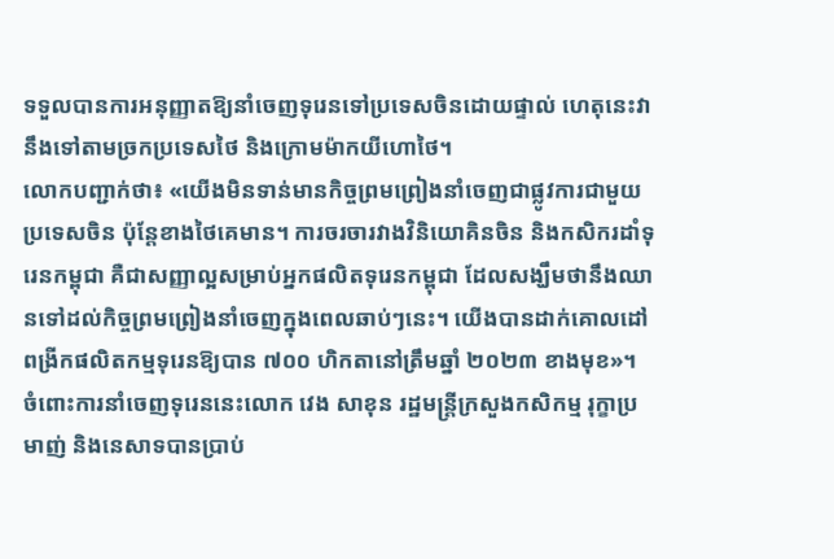ទទួលបានការអនុញ្ញាតឱ្យនាំចេញទុរេនទៅប្រទេសចិនដោយផ្ទាល់ ហេតុនេះវានឹងទៅតាមច្រកប្រទេសថៃ និងក្រោមម៉ាកយីហោថៃ។
លោកបញ្ជាក់ថា៖ «យើងមិនទាន់មានកិច្ចព្រមព្រៀងនាំចេញជាផ្លូវការជាមួយប្រទេសចិន ប៉ុន្តែខាងថៃគេមាន។ ការចរចារវាងវិនិយោគិនចិន និងកសិករដាំទុរេនកម្ពុជា គឺជាសញ្ញាល្អសម្រាប់អ្នកផលិតទុរេនកម្ពុជា ដែលសង្ឃឹមថានឹងឈានទៅដល់កិច្ចព្រមព្រៀងនាំចេញក្នុងពេលឆាប់ៗនេះ។ យើងបានដាក់គោលដៅពង្រីកផលិតកម្មទុរេនឱ្យបាន ៧០០ ហិកតានៅត្រឹមឆ្នាំ ២០២៣ ខាងមុខ»។
ចំពោះការនាំចេញទុរេននេះលោក វេង សាខុន រដ្ឋមន្ត្រីក្រសួងកសិកម្ម រុក្ខាប្រមាញ់ និងនេសាទបានប្រាប់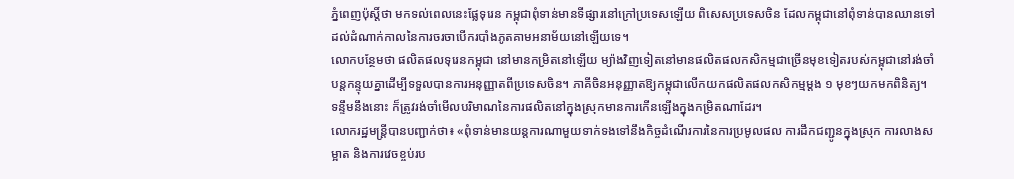ភ្នំពេញប៉ុស្តិ៍ថា មកទល់ពេលនេះផ្លែទុរេន កម្ពុជាពុំទាន់មានទីផ្សារនៅក្រៅប្រទេសឡើយ ពិសេសប្រទេសចិន ដែលកម្ពុជានៅពុំទាន់បានឈានទៅដល់ដំណាក់កាលនៃការចរចាបើករបាំងភូតគាមអនាម័យនៅឡើយទេ។
លោកបន្ថែមថា ផលិតផលទុរេនកម្ពុជា នៅមានកម្រិតនៅឡើយ ម្យ៉ាងវិញទៀតនៅមានផលិតផលកសិកម្មជាច្រើនមុខទៀតរបស់កម្ពុជានៅរង់ចាំបន្តកន្ទុយគ្នាដើម្បីទទួលបានការអនុញ្ញាតពីប្រទេសចិន។ ភាគីចិនអនុញ្ញាតឱ្យកម្ពុជាលើកយកផលិតផលកសិកម្មម្តង ១ មុខៗយកមកពិនិត្យ។ ទន្ទឹមនឹងនោះ ក៏ត្រូវរង់ចាំមើលបរិមាណនៃការផលិតនៅក្នុងស្រុកមានការកើនឡើងក្នុងកម្រិតណាដែរ។
លោករដ្ឋមន្ត្រីបានបញ្ជាក់ថា៖ «ពុំទាន់មានយន្តការណាមួយទាក់ទងទៅនឹងកិច្ចដំណើរការនៃការប្រមូលផល ការដឹកជញ្ជូនក្នុងស្រុក ការលាងសម្អាត និងការវេចខ្ចប់រប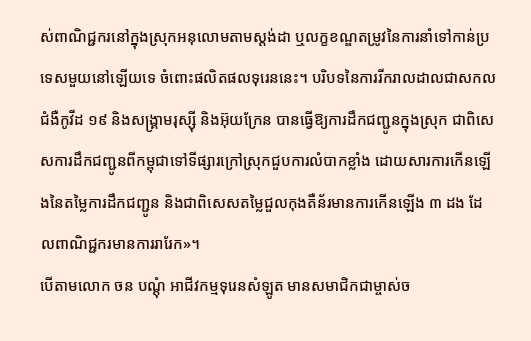ស់ពាណិជ្ជករនៅក្នុងស្រុកអនុលោមតាមស្តង់ដា ឬលក្ខខណ្ឌតម្រូវនៃការនាំទៅកាន់ប្រទេសមួយនៅឡើយទេ ចំពោះផលិតផលទុរេននេះ។ បរិបទនៃការរីករាលដាលជាសកលជំងឺកូវីដ ១៩ និងសង្គ្រាមរុស្ស៊ី និងអ៊ុយក្រែន បានធ្វើឱ្យការដឹកជញ្ជូនក្នុងស្រុក ជាពិសេសការដឹកជញ្ជូនពីកម្ពុជាទៅទីផ្សារក្រៅស្រុកជួបការលំបាកខ្លាំង ដោយសារការកើនឡើងនៃតម្លៃការដឹកជញ្ជូន និងជាពិសេសតម្លៃជួលកុងតឺន័រមានការកើនឡើង ៣ ដង ដែលពាណិជ្ជករមានការរារែក»។
បើតាមលោក ចន បណ្តុំ អាជីវកម្មទុរេនសំឡូត មានសមាជិកជាម្ចាស់ច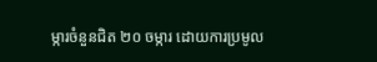ម្ការចំនួនជិត ២០ ចម្ការ ដោយការប្រមូល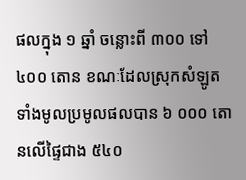ផលក្នុង ១ ឆ្នាំ ចន្លោះពី ៣០០ ទៅ ៤០០ តោន ខណៈដែលស្រុកសំឡូតទាំងមូលប្រមូលផលបាន ៦ ០០០ តោនលើផ្ទៃជាង ៥៤០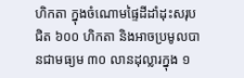ហិកតា ក្នុងចំណោមផ្ទៃដីដាំដុះសរុបជិត ៦០០ ហិកតា និងអាចប្រមូលបានជាមធ្យម ៣០ លានដុល្លារក្នុង ១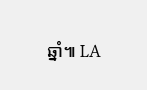ឆ្នាំ៕ LA